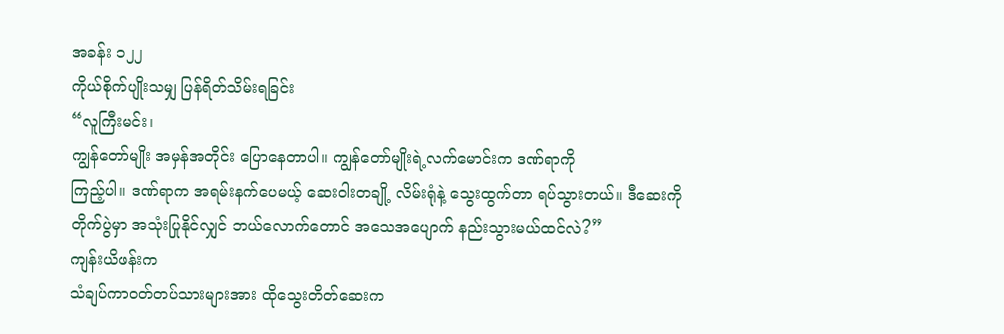အခန်း ၁၂၂
ကိုယ်စိုက်ပျိုးသမျှ ပြန်ရိတ်သိမ်းရခြင်း
“လူကြီးမင်း၊
ကျွန်တော်မျိုး အမှန်အတိုင်း ပြောနေတာပါ။ ကျွန်တော်မျိုးရဲ့လက်မောင်းက ဒဏ်ရာကို
ကြည့်ပါ။ ဒဏ်ရာက အရမ်းနက်ပေမယ့် ဆေးဝါးတချို့ လိမ်းရုံနဲ့ သွေးထွက်တာ ရပ်သွားတယ်။ ဒီဆေးကို
တိုက်ပွဲမှာ အသုံးပြုနိုင်လျှင် ဘယ်လောက်တောင် အသေအပျောက် နည်းသွားမယ်ထင်လဲ?”
ကျန်းယိဖန်းက
သံချပ်ကာဝတ်တပ်သားများအား ထိုသွေးတိတ်ဆေးက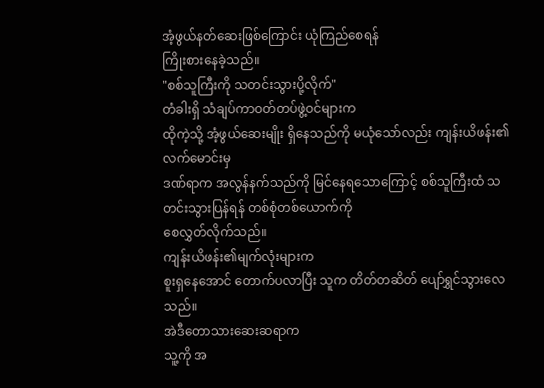အံ့ဖွယ်နတ်ဆေးဖြစ်ကြောင်း ယုံကြည်စေရန်
ကြိုးစားနေခဲ့သည်။
"စစ်သူကြီးကို သတင်းသွားပို့လိုက်"
တံခါးရှိ သံချပ်ကာဝတ်တပ်ဖွဲ့ဝင်များက
ထိုကဲ့သို့ အံ့ဖွယ်ဆေးမျိုး ရှိနေသည်ကို မယုံသော်လည်း ကျန်းယိဖန်း၏လက်မောင်းမှ
ဒဏ်ရာက အလွန်နက်သည်ကို မြင်နေရသောကြောင့် စစ်သူကြီးထံ သတင်းသွားပြန်ရန် တစ်စုံတစ်ယောက်ကို
စေလွှတ်လိုက်သည်။
ကျန်းယိဖန်း၏မျက်လုံးများက
စူးရှနေအောင် တောက်ပလာပြီး သူက တိတ်တဆိတ် ပျော်ရွှင်သွားလေသည်။
အဲဒီတောသားဆေးဆရာက
သူ့ကို အ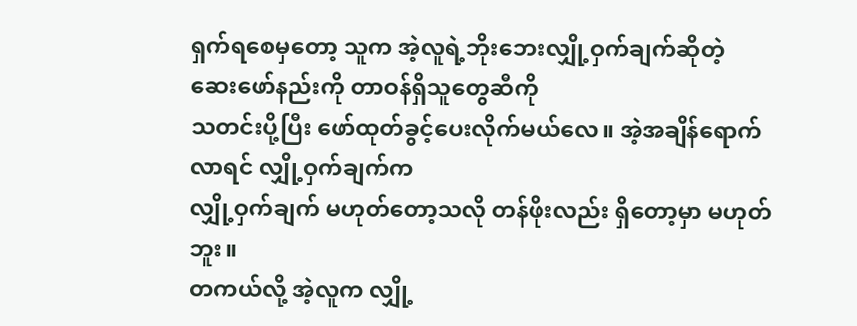ရှက်ရစေမှတော့ သူက အဲ့လူရဲ့ဘိုးဘေးလျှို့ဝှက်ချက်ဆိုတဲ့ ဆေးဖော်နည်းကို တာဝန်ရှိသူတွေဆီကို
သတင်းပို့ပြီး ဖော်ထုတ်ခွင့်ပေးလိုက်မယ်လေ။ အဲ့အချိန်ရောက်လာရင် လျှို့ဝှက်ချက်က
လျှို့ဝှက်ချက် မဟုတ်တော့သလို တန်ဖိုးလည်း ရှိတော့မှာ မဟုတ်ဘူး။
တကယ်လို့ အဲ့လူက လျှို့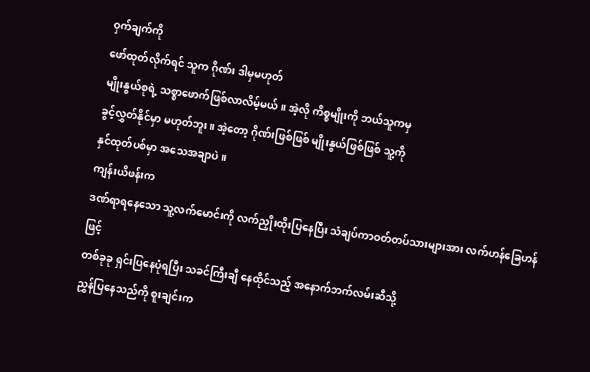ဝှက်ချက်ကို
ဖော်ထုတ်လိုက်ရင် သူက ဂိုဏ်း ဒါမှမဟုတ်
မျိုးနွယ်စုရဲ့ သစ္စာဖောက်ဖြစ်လာလိမ့်မယ်။ အဲ့လို ကိစ္စမျိုးကို ဘယ်သူကမှ
ခွင့်လွှတ်နိုင်မှာ မဟုတ်ဘူး။ အဲ့တော့ ဂိုဏ်းဖြစ်ဖြစ် မျိုးနွယ်ဖြစ်ဖြစ် သူ့ကို
နှင်ထုတ်ပစ်မှာ အသေအချာပဲ။
ကျန်းယိဖန်းက
ဒဏ်ရာရနေသော သူ့လက်မောင်းကို လက်ညှိုးထိုးပြနေပြီး သံချပ်ကာဝတ်တပ်သားများအား လက်ဟန်ခြေဟန်ဖြင့်
တစ်ခုခု ရှင်းပြနေပုံရပြီး သခင်ကြီးချီ နေထိုင်သည့် အနောက်ဘက်လမ်းဆီသို့
ညွှန်ပြနေသည်ကို စူးချင်းက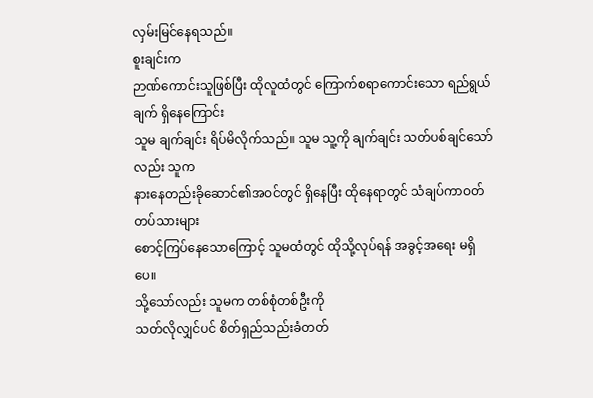လှမ်းမြင်နေရသည်။
စူးချင်းက
ဉာဏ်ကောင်းသူဖြစ်ပြီး ထိုလူထံတွင် ကြောက်စရာကောင်းသော ရည်ရွယ်ချက် ရှိနေကြောင်း
သူမ ချက်ချင်း ရိပ်မိလိုက်သည်။ သူမ သူ့ကို ချက်ချင်း သတ်ပစ်ချင်သော်လည်း သူက
နားနေတည်းခိုဆောင်၏အဝင်တွင် ရှိနေပြီး ထိုနေရာတွင် သံချပ်ကာဝတ်တပ်သားများ
စောင့်ကြပ်နေသောကြောင့် သူမထံတွင် ထိုသို့လုပ်ရန် အခွင့်အရေး မရှိပေ။
သို့သော်လည်း သူမက တစ်စုံတစ်ဦးကို
သတ်လိုလျှင်ပင် စိတ်ရှည်သည်းခံတတ်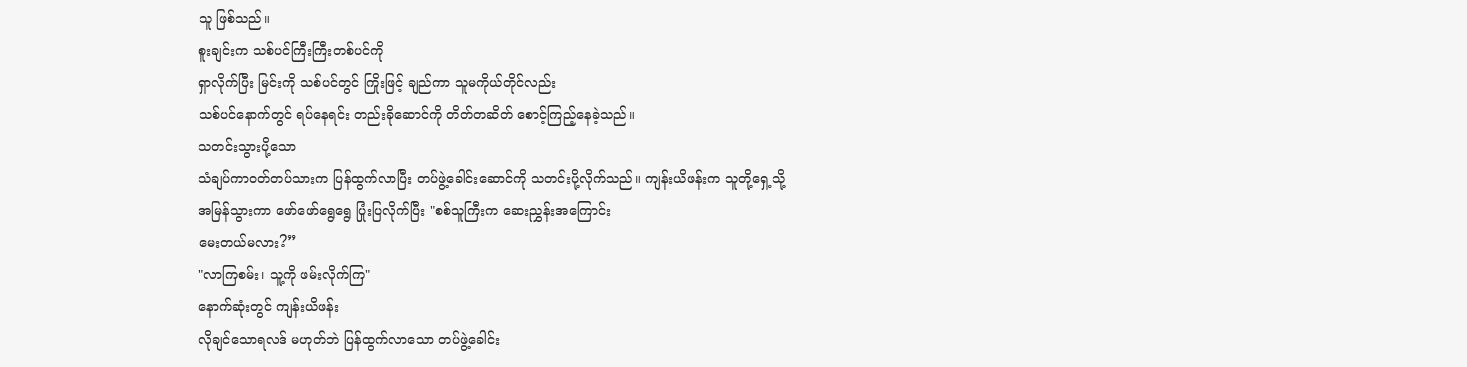သူ ဖြစ်သည်။
စူးချင်းက သစ်ပင်ကြီးကြီးတစ်ပင်ကို
ရှာလိုက်ပြီး မြင်းကို သစ်ပင်တွင် ကြိုးဖြင့် ချည်ကာ သူမကိုယ်တိုင်လည်း
သစ်ပင်နောက်တွင် ရပ်နေရင်း တည်းခိုဆောင်ကို တိတ်တဆိတ် စောင့်ကြည့်နေခဲ့သည်။
သတင်းသွားပို့သော
သံချပ်ကာဝတ်တပ်သားက ပြန်ထွက်လာပြီး တပ်ဖွဲ့ခေါင်းဆောင်ကို သတင်းပို့လိုက်သည်။ ကျန်းယိဖန်းက သူတို့ရှေ့သို့
အမြန်သွားကာ ဖော်ဖော်ရွေရွေ ပြုံးပြလိုက်ပြီး "စစ်သူကြီးက ဆေးညွှန်းအကြောင်း
မေးတယ်မလား?”
"လာကြစမ်း၊ သူ့ကို ဖမ်းလိုက်ကြ"
နောက်ဆုံးတွင် ကျန်းယိဖန်း
လိုချင်သောရလဒ် မဟုတ်ဘဲ ပြန်ထွက်လာသော တပ်ဖွဲ့ခေါင်း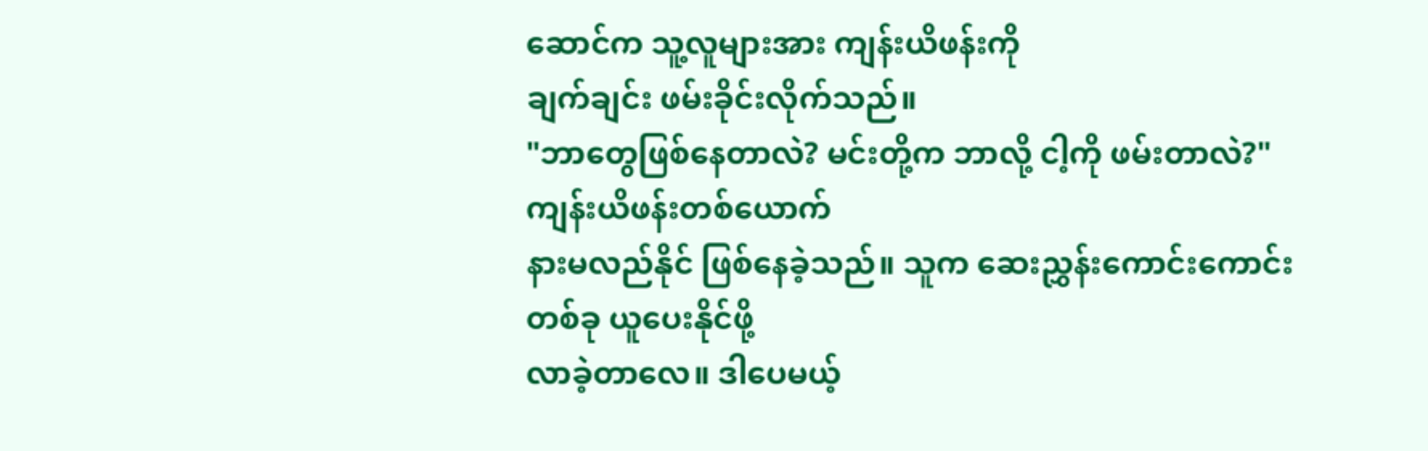ဆောင်က သူ့လူများအား ကျန်းယိဖန်းကို
ချက်ချင်း ဖမ်းခိုင်းလိုက်သည်။
"ဘာတွေဖြစ်နေတာလဲ? မင်းတို့က ဘာလို့ ငါ့ကို ဖမ်းတာလဲ?"
ကျန်းယိဖန်းတစ်ယောက်
နားမလည်နိုင် ဖြစ်နေခဲ့သည်။ သူက ဆေးညွှန်းကောင်းကောင်းတစ်ခု ယူပေးနိုင်ဖို့
လာခဲ့တာလေ။ ဒါပေမယ့်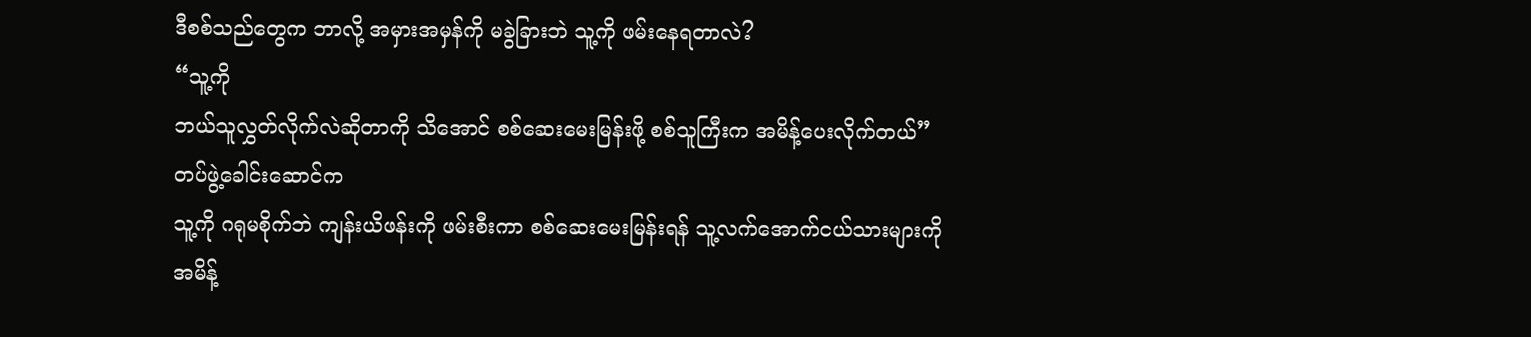ဒီစစ်သည်တွေက ဘာလို့ အမှားအမှန်ကို မခွဲခြားဘဲ သူ့ကို ဖမ်းနေရတာလဲ?
“သူ့ကို
ဘယ်သူလွှတ်လိုက်လဲဆိုတာကို သိအောင် စစ်ဆေးမေးမြန်းဖို့ စစ်သူကြီးက အမိန့်ပေးလိုက်တယ်”
တပ်ဖွဲ့ခေါင်းဆောင်က
သူ့ကို ဂရုမစိုက်ဘဲ ကျန်းယိဖန်းကို ဖမ်းစီးကာ စစ်ဆေးမေးမြန်းရန် သူ့လက်အောက်ငယ်သားများကို
အမိန့်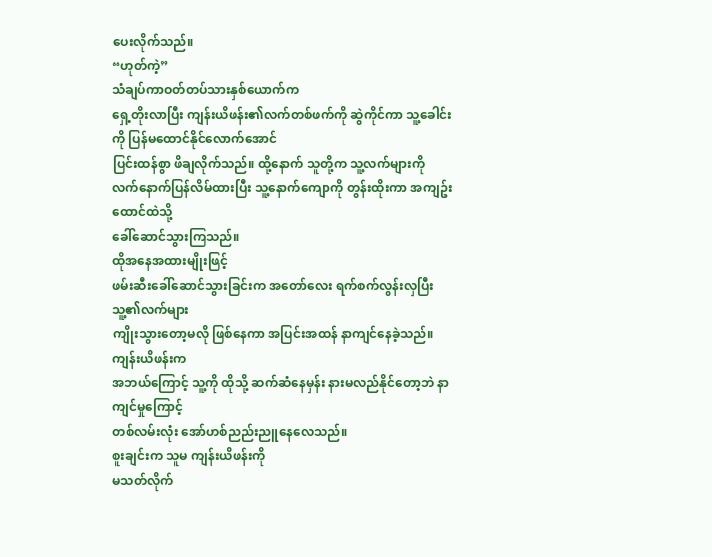ပေးလိုက်သည်။
“ဟုတ်ကဲ့”
သံချပ်ကာဝတ်တပ်သားနှစ်ယောက်က
ရှေ့တိုးလာပြီး ကျန်းယိဖန်း၏လက်တစ်ဖက်ကို ဆွဲကိုင်ကာ သူ့ခေါင်းကို ပြန်မထောင်နိုင်လောက်အောင်
ပြင်းထန်စွာ ဖိချလိုက်သည်။ ထို့နောက် သူတို့က သူ့လက်များကို
လက်နောက်ပြန်လိမ်ထားပြီး သူ့နောက်ကျောကို တွန်းထိုးကာ အကျဥ်းထောင်ထဲသို့
ခေါ်ဆောင်သွားကြသည်။
ထိုအနေအထားမျိုးဖြင့်
ဖမ်းဆီးခေါ်ဆောင်သွားခြင်းက အတော်လေး ရက်စက်လွန်းလှပြီး သူ့၏လက်များ
ကျိုးသွားတော့မလို ဖြစ်နေကာ အပြင်းအထန် နာကျင်နေခဲ့သည်။ ကျန်းယိဖန်းက
အဘယ်ကြောင့် သူ့ကို ထိုသို့ ဆက်ဆံနေမှန်း နားမလည်နိုင်တော့ဘဲ နာကျင်မှုကြောင့်
တစ်လမ်းလုံး အော်ဟစ်ညည်းညူနေလေသည်။
စူးချင်းက သူမ ကျန်းယိဖန်းကို
မသတ်လိုက်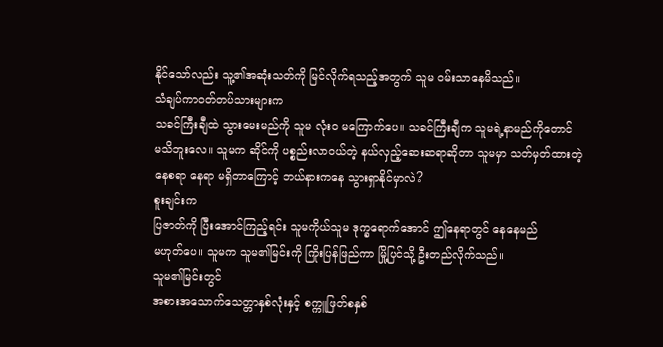နိုင်သော်လည်း သူ့၏အဆုံးသတ်ကို မြင်လိုက်ရသည့်အတွက် သူမ ဝမ်းသာနေမိသည်။
သံချပ်ကာဝတ်တပ်သားများက
သခင်ကြီးချီထဲ သွားမေးမည်ကို သူမ လုံးဝ မကြောက်ပေ။ သခင်ကြီးချီက သူမရဲ့နာမည်ကိုတောင်
မသိဘူးလေ။ သူမက ဆိုင်ကို ပစ္စည်းလာဝယ်တဲ့ နယ်လှည့်ဆေးဆရာဆိုတာ သူမမှာ သတ်မှတ်ထားတဲ့
နေစရာ နေရာ မရှိတာကြောင့် ဘယ်နားကနေ သွားရှာနိုင်မှာလဲ?
စူးချင်းက
ပြဇာတ်ကို ပြီးအောင်ကြည့်ရင်း သူမကိုယ်သူမ ဒုက္ခရောက်အောင် ဤနေရာတွင် နေနေမည်
မဟုတ်ပေ။ သူမက သူမ၏မြင်းကို ကြိုးပြန်ဖြည်ကာ မြို့ပြင်သို့ ဦးတည်လိုက်သည်။
သူမ၏မြင်းတွင်
အစားအသောက်သေတ္တာနှစ်လုံးနှင့် စက္ကူဖြတ်စနှစ်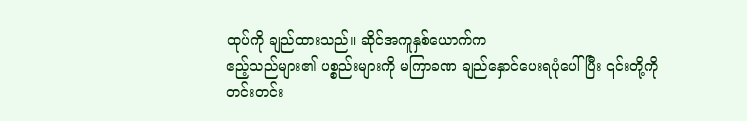ထုပ်ကို ချည်ထားသည်။ ဆိုင်အကူနှစ်ယောက်က
ဧည့်သည်များ၏ ပစ္စည်းများကို မကြာခဏ ချည်နှောင်ပေးရပုံပေါ်ပြီး ၎င်းတို့ကို
တင်းတင်း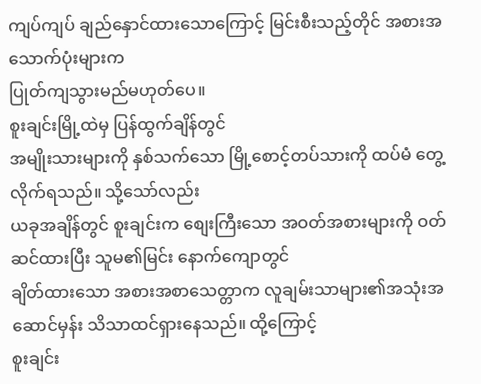ကျပ်ကျပ် ချည်နှောင်ထားသောကြောင့် မြင်းစီးသည့်တိုင် အစားအသောက်ပုံးများက
ပြုတ်ကျသွားမည်မဟုတ်ပေ။
စူးချင်းမြို့ထဲမှ ပြန်ထွက်ချိန်တွင်
အမျိုးသားများကို နှစ်သက်သော မြို့စောင့်တပ်သားကို ထပ်မံ တွေ့လိုက်ရသည်။ သို့သော်လည်း
ယခုအချိန်တွင် စူးချင်းက စျေးကြီးသော အဝတ်အစားများကို ဝတ်ဆင်ထားပြီး သူမ၏မြင်း နောက်ကျောတွင်
ချိတ်ထားသော အစားအစာသေတ္တာက လူချမ်းသာများ၏အသုံးအဆောင်မှန်း သိသာထင်ရှားနေသည်။ ထို့ကြောင့်
စူးချင်း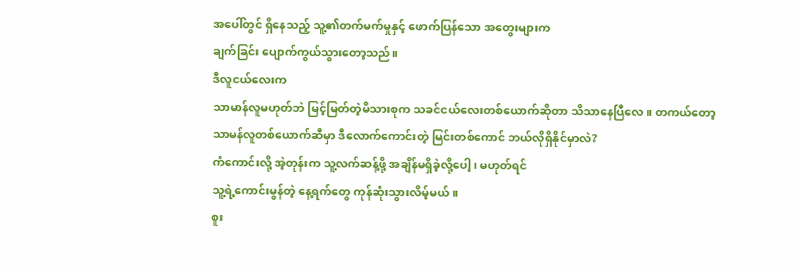အပေါ်တွင် ရှိနေသည့် သူ့၏တက်မက်မှုနှင့် ဖောက်ပြန်သော အတွေးများက
ချက်ခြင်း ပျောက်ကွယ်သွားတော့သည်။
ဒီလူငယ်လေးက
သာမာန်လူမဟုတ်ဘဲ မြင့်မြတ်တဲ့မိသားစုက သခင်ငယ်လေးတစ်ယောက်ဆိုတာ သိသာနေပြီလေ။ တကယ်တော့
သာမန်လူတစ်ယောက်ဆီမှာ ဒီလောက်ကောင်းတဲ့ မြင်းတစ်ကောင် ဘယ်လိုရှိနိုင်မှာလဲ?
ကံကောင်းလို့ အဲ့တုန်းက သူ့လက်ဆန့်ဖို့ အချိန်မရှိခဲ့လို့ပေါ့၊ မဟုတ်ရင်
သူ့ရဲ့ကောင်းမွန်တဲ့ နေ့ရက်တွေ ကုန်ဆုံးသွားလိမ့်မယ်။
စူး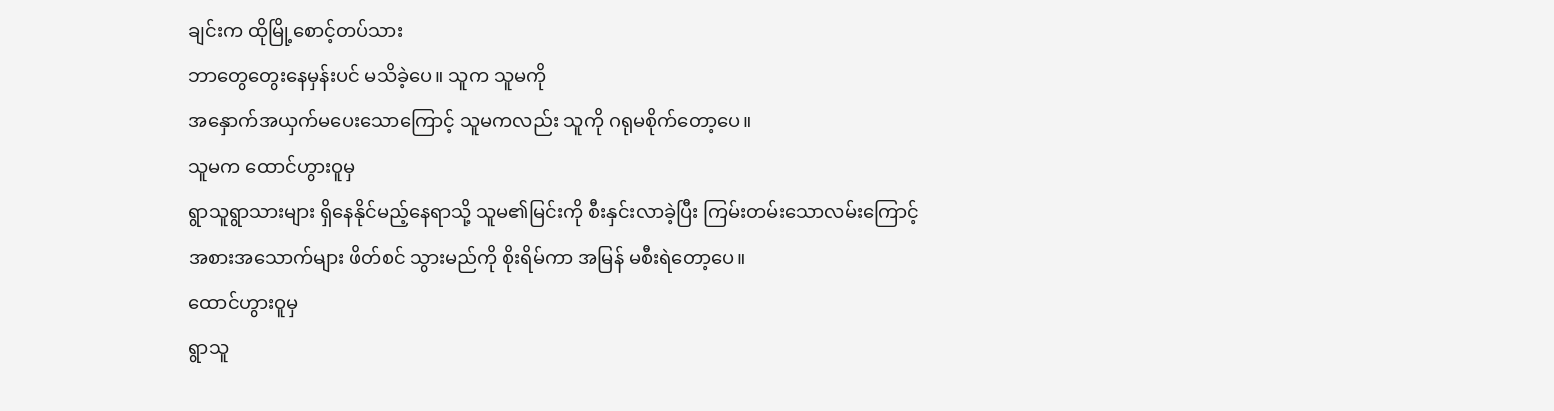ချင်းက ထိုမြို့စောင့်တပ်သား
ဘာတွေတွေးနေမှန်းပင် မသိခဲ့ပေ။ သူက သူမကို
အနှောက်အယှက်မပေးသောကြောင့် သူမကလည်း သူကို ဂရုမစိုက်တော့ပေ။
သူမက ထောင်ဟွားဝူမှ
ရွာသူရွာသားများ ရှိနေနိုင်မည့်နေရာသို့ သူမ၏မြင်းကို စီးနှင်းလာခဲ့ပြီး ကြမ်းတမ်းသောလမ်းကြောင့်
အစားအသောက်များ ဖိတ်စင် သွားမည်ကို စိုးရိမ်ကာ အမြန် မစီးရဲတော့ပေ။
ထောင်ဟွားဝူမှ
ရွာသူ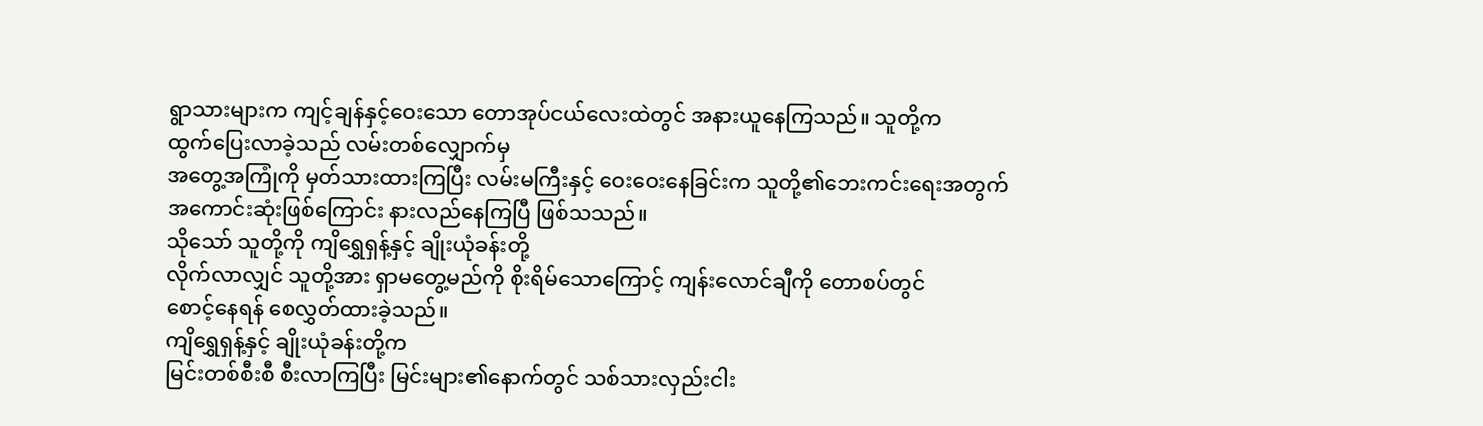ရွာသားများက ကျင့်ချန်နှင့်ဝေးသော တောအုပ်ငယ်လေးထဲတွင် အနားယူနေကြသည်။ သူတို့က
ထွက်ပြေးလာခဲ့သည် လမ်းတစ်လျှောက်မှ
အတွေ့အကြုံကို မှတ်သားထားကြပြီး လမ်းမကြီးနှင့် ဝေးဝေးနေခြင်းက သူတို့၏ဘေးကင်းရေးအတွက်
အကောင်းဆုံးဖြစ်ကြောင်း နားလည်နေကြပြီ ဖြစ်သသည်။
သိုသော် သူတို့ကို ကျိရွှေရှန့်နှင့် ချိုးယုံခန်းတို့
လိုက်လာလျှင် သူတို့အား ရှာမတွေ့မည်ကို စိုးရိမ်သောကြောင့် ကျန်းလောင်ချီကို တောစပ်တွင်
စောင့်နေရန် စေလွှတ်ထားခဲ့သည်။
ကျိရွှေရှန့်နှင့် ချိုးယုံခန်းတို့က
မြင်းတစ်စီးစီ စီးလာကြပြီး မြင်းများ၏နောက်တွင် သစ်သားလှည်းငါး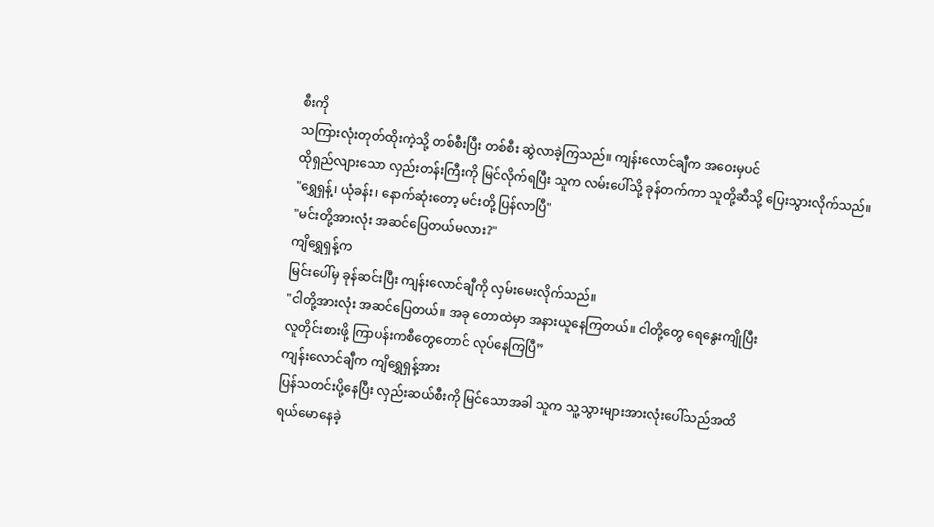စီးကို
သကြားလုံးတုတ်ထိုးကဲ့သို့ တစ်စီးပြီး တစ်စီး ဆွဲလာခဲ့ကြသည်။ ကျန်းလောင်ချီက အဝေးမှပင်
ထိုရှည်လျားသော လှည်းတန်းကြီးကို မြင်လိုက်ရပြီး သူက လမ်းပေါ်သို့ ခုန်တက်ကာ သူတို့ဆီသို့ ပြေးသွားလိုက်သည်။
"ရွှေရှန့်၊ ယုံခန်း၊ နောက်ဆုံးတော့ မင်းတို့ ပြန်လာပြီ"
"မင်းတို့အားလုံး အဆင်ပြေတယ်မလား?"
ကျိရွှေရှန့်က
မြင်းပေါ်မှ ခုန်ဆင်းပြီး ကျန်းလောင်ချီကို လှမ်းမေးလိုက်သည်။
"ငါတို့အားလုံး အဆင်ပြေတယ်။ အခု တောထဲမှာ အနားယူနေကြတယ်။ ငါတို့တွေ ရေနွေးကျိုပြီး
လူတိုင်းစားဖို့ ကြာပန်းကစီတွေတောင် လုပ်နေကြပြီ”
ကျန်းလောင်ချီက ကျိရွှေရှန့်အား
ပြန်သတင်းပို့နေပြီး လှည်းဆယ်စီးကို မြင်သောအခါ သူက သူ့သွားများအားလုံးပေါ်သည်အထိ
ရယ်မောနေခဲ့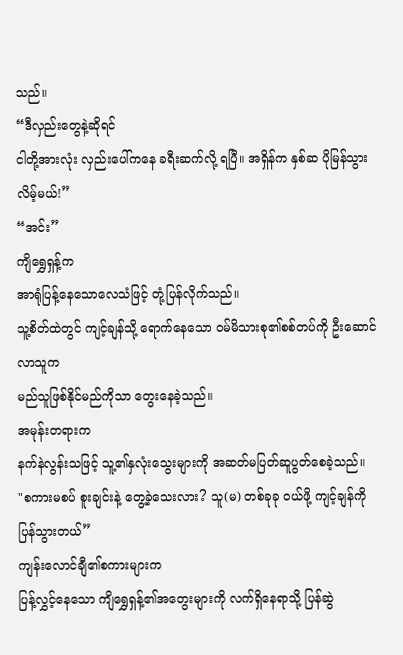သည်။
“ဒီလှည်းတွေနဲ့ဆိုရင်
ငါတို့အားလုံး လှည်းပေါ်ကနေ ခရီးဆက်လို့ ရပြီ။ အရှိန်က နှစ်ဆ ပိုမြန်သွားလိမ့်မယ်!”
“အင်း”
ကျိရွှေရှန့်က
အာရုံပြန့်နေသောလေသံဖြင့် တုံ့ပြန်လိုက်သည်။
သူ့စိတ်ထဲတွင် ကျင့်ချန်သို့ ရောက်နေသော ဝမ်မိသားစု၏စစ်တပ်ကို ဦးဆောင်လာသူက
မည်သူဖြစ်နိုင်မည်ကိုသာ တွေးနေခဲ့သည်။
အမုန်းတရားက
နက်နဲလွန်းသဖြင့် သူ့၏နှလုံးသွေးများကို အဆတ်မပြတ်ဆူပွတ်စေခဲ့သည်။
"စကားမစပ် စူးချင်းနဲ့ တွေ့ခဲ့သေးလား? သူ(မ) တစ်ခုခု ဝယ်ဖို့ ကျင့်ချန်ကို
ပြန်သွားတယ်”
ကျန်းလောင်ချီ၏စကားများက
ပြန့်လွှင့်နေသော ကျိရွှေရှန့်၏အတွေးများကို လက်ရှိနေရာသို့ ပြန်ဆွဲ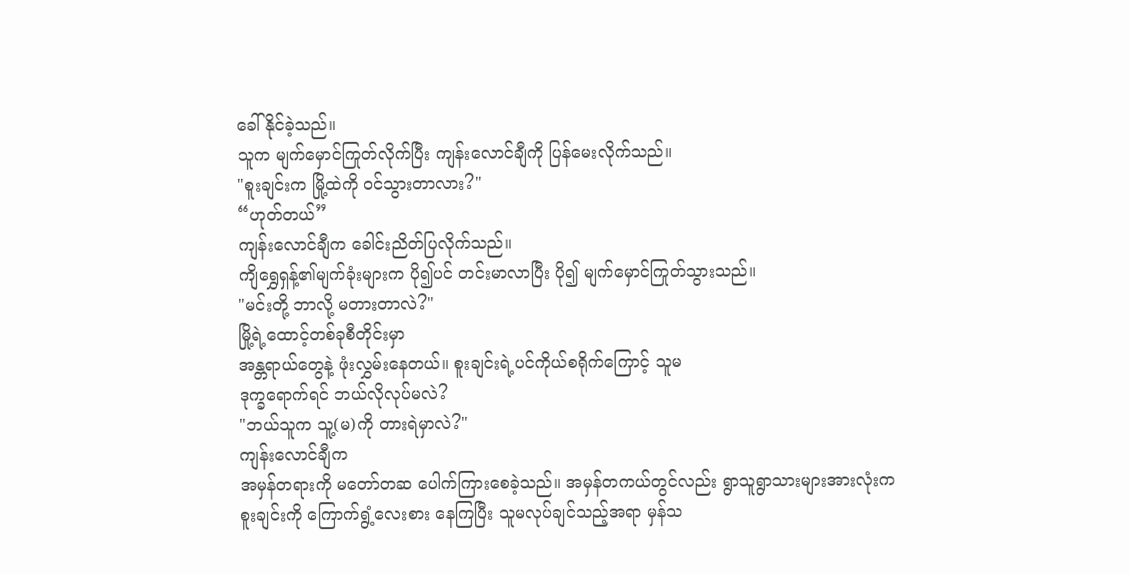ခေါ်နိုင်ခဲ့သည်။
သူက မျက်မှောင်ကြုတ်လိုက်ပြီး ကျန်းလောင်ချီကို ပြန်မေးလိုက်သည်။
"စူးချင်းက မြို့ထဲကို ဝင်သွားတာလား?"
“ဟုတ်တယ်”
ကျန်းလောင်ချီက ခေါင်းညိတ်ပြလိုက်သည်။
ကျိရွှေရှန့်၏မျက်ခုံးများက ပို၍ပင် တင်းမာလာပြီး ပို၍ မျက်မှောင်ကြုတ်သွားသည်။
"မင်းတို့ ဘာလို့ မတားတာလဲ?"
မြို့ရဲ့ထောင့်တစ်ခုစီတိုင်းမှာ
အန္တရာယ်တွေနဲ့ ဖုံးလွှမ်းနေတယ်။ စူးချင်းရဲ့ပင်ကိုယ်စရိုက်ကြောင့် သူမ
ဒုက္ခရောက်ရင် ဘယ်လိုလုပ်မလဲ?
"ဘယ်သူက သူ့(မ)ကို တားရဲမှာလဲ?"
ကျန်းလောင်ချီက
အမှန်တရားကို မတော်တဆ ပေါက်ကြားစေခဲ့သည်။ အမှန်တကယ်တွင်လည်း ရွာသူရွာသားများအားလုံးက
စူးချင်းကို ကြောက်ရွံ့လေးစား နေကြပြီး သူမလုပ်ချင်သည့်အရာ မှန်သ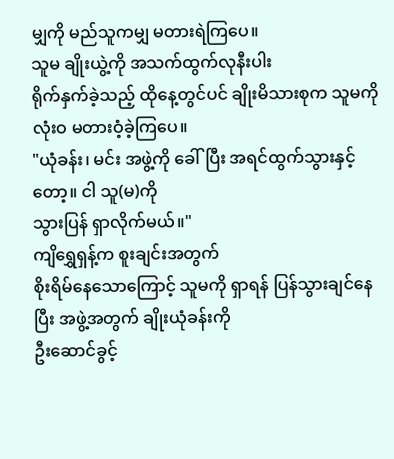မျှကို မည်သူကမျှ မတားရဲကြပေ။
သူမ ချိုးယွဲ့ကို အသက်ထွက်လုနီးပါး
ရိုက်နှက်ခဲ့သည့် ထိုနေ့တွင်ပင် ချိုးမိသားစုက သူမကို လုံးဝ မတားဝံ့ခဲ့ကြပေ။
"ယုံခန်း၊ မင်း အဖွဲ့ကို ခေါ်ပြီး အရင်ထွက်သွားနှင့်တော့။ ငါ သူ(မ)ကို
သွားပြန် ရှာလိုက်မယ်။"
ကျိရွှေရှန့်က စူးချင်းအတွက်
စိုးရိမ်နေသောကြောင့် သူမကို ရှာရန် ပြန်သွားချင်နေပြီး အဖွဲ့အတွက် ချိုးယုံခန်းကို
ဦးဆောင်ခွင့်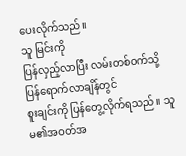ပေးလိုက်သည်။
သူ မြင်းကို
ပြန်လှည့်လာပြီး လမ်းတစ်ဝက်သို့ ပြန်ရောက်လာချိန်တွင်
စူးချင်းကို ပြန်တွေ့လိုက်ရသည်။ သူမ၏အဝတ်အ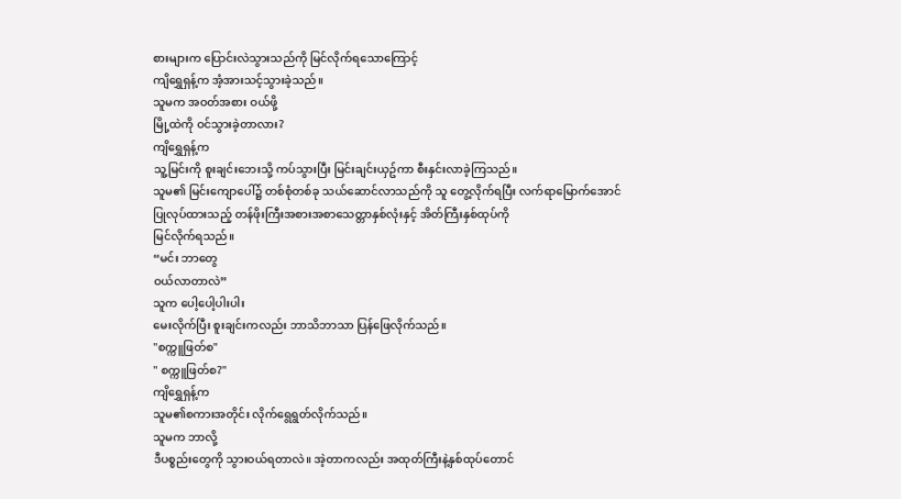စားများက ပြောင်းလဲသွားသည်ကို မြင်လိုက်ရသောကြောင့်
ကျိရွှေရှန့်က အံ့အားသင့်သွားခဲ့သည်။
သူမက အဝတ်အစား ဝယ်ဖို့
မြို့ထဲကို ဝင်သွားခဲ့တာလား?
ကျိရွှေရှန့်က
သူ့မြင်းကို စူးချင်းဘေးသို့ ကပ်သွားပြီး မြင်းချင်းယှဥ်ကာ စီးနှင်းလာခဲ့ကြသည်။
သူမ၏ မြင်းကျောပေါ်၌ တစ်စုံတစ်ခု သယ်ဆောင်လာသည်ကို သူ တွေ့လိုက်ရပြီး လက်ရာမြောက်အောင်
ပြုလုပ်ထားသည့် တန်ဖိုးကြီးအစားအစာသေတ္တာနှစ်လုံးနှင့် အိတ်ကြီးနှစ်ထုပ်ကို
မြင်လိုက်ရသည်။
“မင်း ဘာတွေ
ဝယ်လာတာလဲ”
သူက ပေါ့ပေါ့ပါးပါး
မေးလိုက်ပြီး စူးချင်းကလည်း ဘာသိဘာသာ ပြန်ဖြေလိုက်သည်။
"စက္ကူဖြတ်စ"
" စက္ကူဖြတ်စ?"
ကျိရွှေရှန့်က
သူမ၏စကားအတိုင်း လိုက်ရွေရွတ်လိုက်သည်။
သူမက ဘာလို့
ဒီပစ္စည်းတွေကို သွားဝယ်ရတာလဲ။ အဲ့တာကလည်း အထုတ်ကြီးနဲ့နှစ်ထုပ်တောင်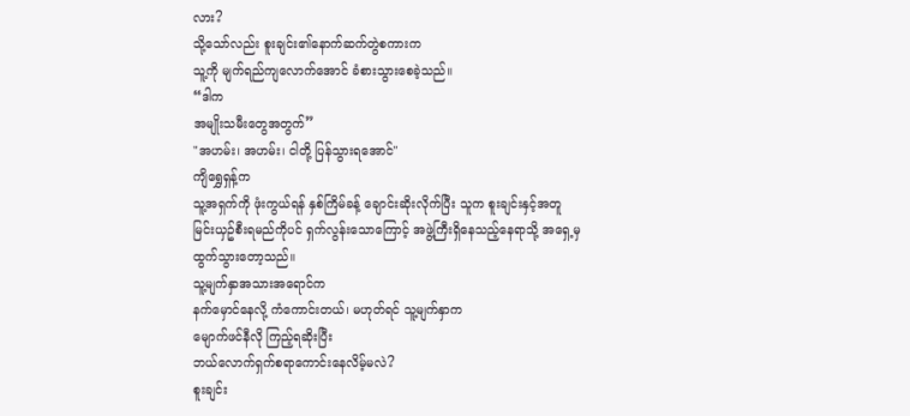လား?
သို့သော်လည်း စူးချင်း၏နောက်ဆက်တွဲစကားက
သူ့ကို မျက်ရည်ကျလောက်အောင် ခံစားသွားစေခဲ့သည်။
“ဒါက
အမျိုးသမီးတွေအတွက်”
"အဟမ်း၊ အဟမ်း၊ ငါတို့ ပြန်သွားရအောင်"
ကျိရွှေရှန့်က
သူ့အရှက်ကို ဖုံးကွယ်ရန် နှစ်ကြိမ်ခန့် ချောင်းဆိုးလိုက်ပြီး သူက စူးချင်းနှင့်အတူ
မြင်းယှဥ်စီးရမည်ကိုပင် ရှက်လွန်းသောကြောင့် အဖွဲ့ကြီးရှိနေသည့်နေရာသို့ အရှေ့မှ
ထွက်သွားတော့သည်။
သူ့မျက်နှာအသားအရောင်က
နက်မှောင်နေလို့ ကံကောင်းတယ်၊ မဟုတ်ရင် သူ့မျက်နှာက
မျောက်ဖင်နီလို ကြည့်ရဆိုးပြီး
ဘယ်လောက်ရှက်စရာကောင်းနေလိမ့်မလဲ?
စူးချင်း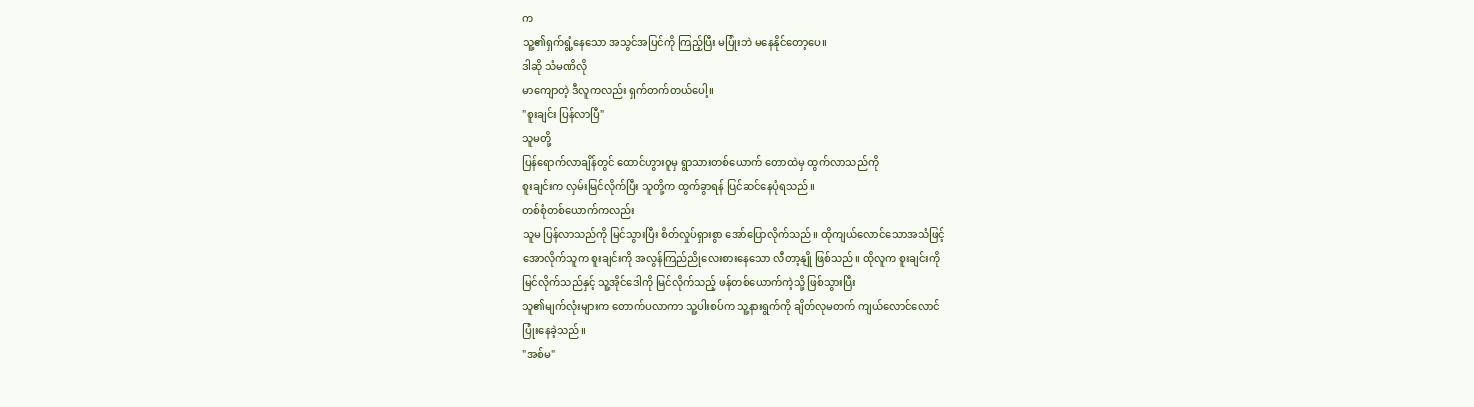က
သူ့၏ရှက်ရွံ့နေသော အသွင်အပြင်ကို ကြည့်ပြီး မပြုံးဘဲ မနေနိုင်တော့ပေ။
ဒါဆို သံမဏိလို
မာကျောတဲ့ ဒီလူကလည်း ရှက်တက်တယ်ပေါ့။
"စူးချင်း ပြန်လာပြီ"
သူမတို့
ပြန်ရောက်လာချိန်တွင် ထောင်ဟွားဝူမှ ရွာသားတစ်ယောက် တောထဲမှ ထွက်လာသည်ကို
စူးချင်းက လှမ်းမြင်လိုက်ပြီး သူတို့က ထွက်ခွာရန် ပြင်ဆင်နေပုံရသည်။
တစ်စုံတစ်ယောက်ကလည်း
သူမ ပြန်လာသည်ကို မြင်သွားပြီး စိတ်လှုပ်ရှားစွာ အော်ပြောလိုက်သည်။ ထိုကျယ်လောင်သောအသံဖြင့်
အောလိုက်သူက စူးချင်းကို အလွန်ကြည်ညိုလေးစားနေသော လီတာ့နျို ဖြစ်သည်။ ထိုလူက စူးချင်းကို
မြင်လိုက်သည်နှင့် သူ့အိုင်ဒေါကို မြင်လိုက်သည့် ဖန်တစ်ယောက်ကဲ့သို့ ဖြစ်သွားပြီး
သူ၏မျက်လုံးများက တောက်ပလာကာ သူ့ပါးစပ်က သူ့နားရွက်ကို ချိတ်လုမတက် ကျယ်လောင်လောင်
ပြုံးနေခဲ့သည်။
"အစ်မ"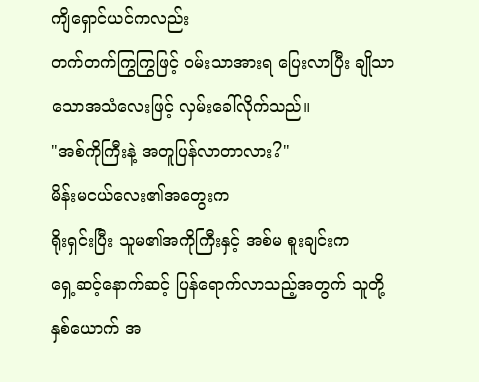ကျိရှောင်ယင်ကလည်း
တက်တက်ကြွကြွဖြင့် ဝမ်းသာအားရ ပြေးလာပြီး ချိုသာသောအသံလေးဖြင့် လှမ်းခေါ်လိုက်သည်။
"အစ်ကိုကြီးနဲ့ အတူပြန်လာတာလား?"
မိန်းမငယ်လေး၏အတွေးက
ရိုးရှင်းပြီး သူမ၏အကိုကြီးနှင့် အစ်မ စူးချင်းက
ရှေ့ဆင့်နောက်ဆင့် ပြန်ရောက်လာသည့်အတွက် သူတို့နှစ်ယောက် အ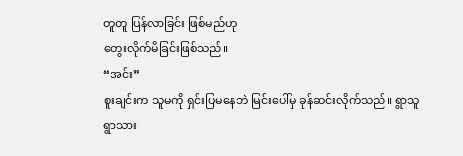တူတူ ပြန်လာခြင်း ဖြစ်မည်ဟု
တွေးလိုက်မိခြင်းဖြစ်သည်။
“အင်း”
စူးချင်းက သူမကို ရှင်းပြမနေဘဲ မြင်းပေါ်မှ ခုန်ဆင်းလိုက်သည်။ ရွာသူရွာသား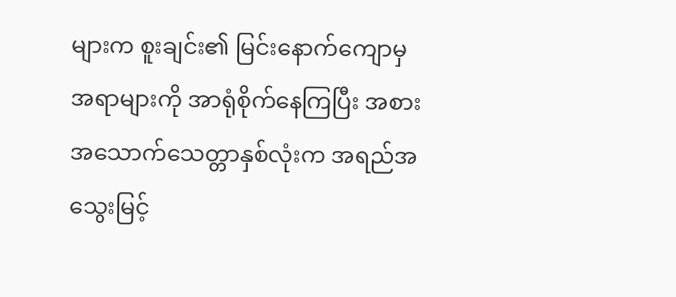များက စူးချင်း၏ မြင်းနောက်ကျောမှ အရာများကို အာရုံစိုက်နေကြပြီး အစားအသောက်သေတ္တာနှစ်လုံးက အရည်အသွေးမြင့်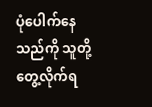ပုံပေါက်နေသည်ကို သူတို့တွေ့လိုက်ရ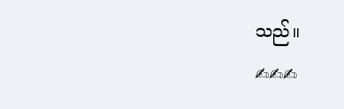သည်။
✍✍✍